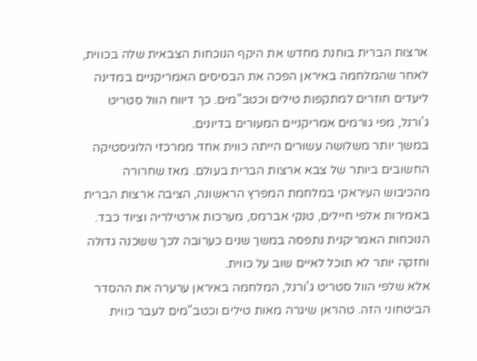ארצות הברית בוחנת מחדש את היקף הנוכחות הצבאית שלה בכווית, לאחר שהמלחמה באיראן הפכה את הבסיסים האמריקניים במדינה ליעדים חוזרים למתקפות טילים וכטב"מים. כך דיווח הוול סטריט ג'ורנל, מפי גורמים אמריקניים המעורים בדיונים.
במשך יותר משלושה עשורים הייתה כווית אחד ממרכזי הלוגיסטיקה החשובים ביותר של צבא ארצות הברית בעולם. מאז שחרורה מהכיבוש העיראקי במלחמת המפרץ הראשונה, הציבה ארצות הברית באמירות אלפי חיילים, טנקי אברמס, מערכות ארטילריה וציוד כבד. הנוכחות האמריקנית נתפסה במשך שנים כערובה לכך ששכנה גדולה וחזקה יותר לא תוכל לאיים שוב על כווית.
אלא שלפי הוול סטריט ג'ורנל, המלחמה באיראן ערערה את ההסדר הביטחוני הזה. טהראן שיגרה מאות טילים וכטב"מים לעבר כווית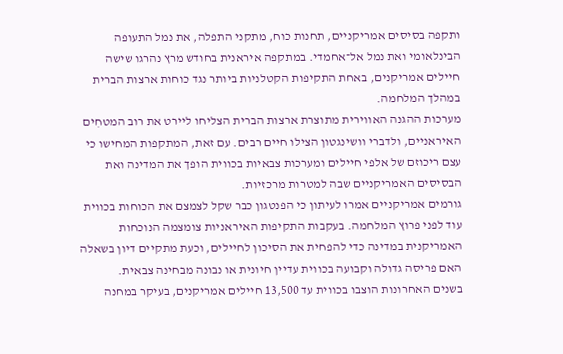ותקפה בסיסים אמריקניים, תחנות כוח, מתקני התפלה, את נמל התעופה הבינלאומי ואת נמל אל־אחמדי. במתקפה איראנית בחודש מרץ נהרגו שישה חיילים אמריקנים, באחת התקיפות הקטלניות ביותר נגד כוחות ארצות הברית במהלך המלחמה.
מערכות ההגנה האווירית מתוצרת ארצות הברית הצליחו ליירט את רוב המטחִים האיראניים, ולדברי וושינגטון הצילו חיים רבים. עם זאת, המתקפות המחישו כי עצם ריכוזם של אלפי חיילים ומערכות צבאיות בכווית הופך את המדינה ואת הבסיסים האמריקניים שבה למטרות מרכזיות.
גורמים אמריקניים אמרו לעיתון כי הפנטגון כבר שקל לצמצם את הכוחות בכווית עוד לפני פרוץ המלחמה. בעקבות התקיפות האיראניות צומצמה הנוכחות האמריקנית במדינה כדי להפחית את הסיכון לחיילים, וכעת מתקיים דיון בשאלה האם פריסה גדולה וקבועה בכווית עדיין חיונית או נבונה מבחינה צבאית.
בשנים האחרונות הוצבו בכווית עד 13,500 חיילים אמריקנים, בעיקר במחנה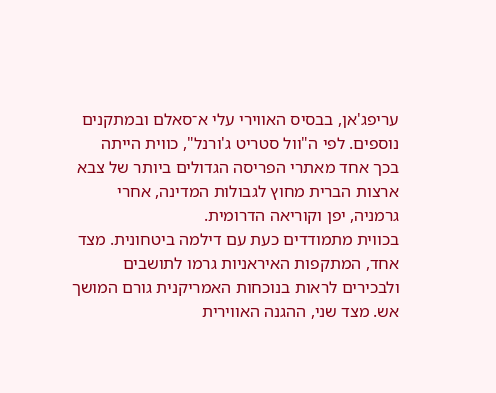עריפג'אן, בבסיס האווירי עלי א־סאלם ובמתקנים נוספים. לפי ה"וול סטריט ג'ורנל", כווית הייתה בכך אחד מאתרי הפריסה הגדולים ביותר של צבא ארצות הברית מחוץ לגבולות המדינה, אחרי גרמניה, יפן וקוריאה הדרומית.
בכווית מתמודדים כעת עם דילמה ביטחונית. מצד אחד, המתקפות האיראניות גרמו לתושבים ולבכירים לראות בנוכחות האמריקנית גורם המושך אש. מצד שני, ההגנה האווירית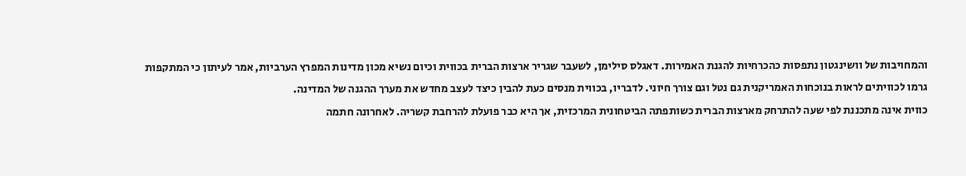והמחויבות של וושינגטון נתפסות כהכרחיות להגנת האמירות. דאגלס סילימן, לשעבר שגריר ארצות הברית בכווית וכיום נשיא מכון מדינות המפרץ הערביות, אמר לעיתון כי המתקפות גרמו לכוויתים לראות בנוכחות האמריקנית גם נטל וגם צורך חיוני. לדבריו, בכווית מנסים כעת להבין כיצד לעצב מחדש את מערך ההגנה של המדינה.
כווית אינה מתכננת לפי שעה להתרחק מארצות הברית כשותפתה הביטחונית המרכזית, אך היא כבר פועלת להרחבת קשריה. לאחרונה חתמה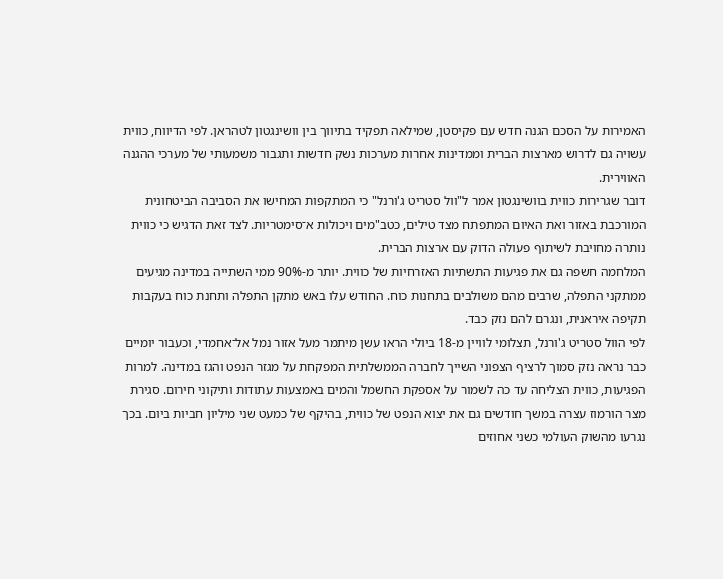האמירות על הסכם הגנה חדש עם פקיסטן, שמילאה תפקיד בתיווך בין וושינגטון לטהראן. לפי הדיווח, כווית עשויה גם לדרוש מארצות הברית וממדינות אחרות מערכות נשק חדשות ותגבור משמעותי של מערכי ההגנה האווירית.
דובר שגרירות כווית בוושינגטון אמר ל"וול סטריט ג'ורנל" כי המתקפות המחישו את הסביבה הביטחונית המורכבת באזור ואת האיום המתפתח מצד טילים, כטב"מים ויכולות א־סימטריות. לצד זאת הדגיש כי כווית נותרה מחויבת לשיתוף פעולה הדוק עם ארצות הברית.
המלחמה חשפה גם את פגיעות התשתיות האזרחיות של כווית. יותר מ-90% ממי השתייה במדינה מגיעים ממתקני התפלה, שרבים מהם משולבים בתחנות כוח. החודש עלו באש מתקן התפלה ותחנת כוח בעקבות תקיפה איראנית, ונגרם להם נזק כבד.
לפי הוול סטריט ג'ורנל, תצלומי לוויין מ-18 ביולי הראו עשן מיתמר מעל אזור נמל אל־אחמדי, וכעבור יומיים כבר נראה נזק סמוך לרציף הצפוני השייך לחברה הממשלתית המפקחת על מגזר הנפט והגז במדינה. למרות הפגיעות, כווית הצליחה עד כה לשמור על אספקת החשמל והמים באמצעות עתודות ותיקוני חירום. סגירת מצר הורמוז עצרה במשך חודשים גם את יצוא הנפט של כווית, בהיקף של כמעט שני מיליון חביות ביום. בכך נגרעו מהשוק העולמי כשני אחוזים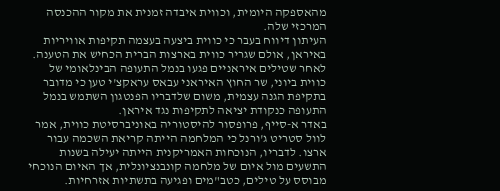מהאספקה היומית, וכווית איבדה זמנית את מקור ההכנסה המרכזי שלה.
העיתון דיווח בעבר כי כווית ביצעה בעצמה תקיפות אוויריות באיראן, אולם שגריר כווית בארצות הברית הכחיש את הטענה. לאחר שטילים איראניים פגעו בנמל התעופה הבינלאומי של כווית ביוני, שר החוץ האיראני עבאס עראקצ'י טען כי מדובר בתקיפת הגנה עצמית, משום שלדבריו הפנטגון השתמש בנמל התעופה כנקודת יציאה לתקיפות נגד איראן.
באדר א-סייף, פרופסור להיסטוריה באוניברסיטת כווית, אמר לוול סטריט ג'ורנל כי המלחמה הייתה קריאת השכמה עבור ארצו. לדבריו, הנוכחות האמריקנית הייתה יעילה בשנות התשעים מול איום של מלחמה קונבנציונלית, אך האיום הנוכחי מבוסס על טילים, כטב"מים ופגיעה בתשתיות אזרחיות.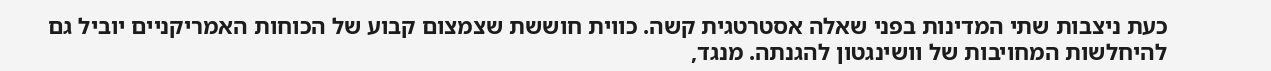כעת ניצבות שתי המדינות בפני שאלה אסטרטגית קשה. כווית חוששת שצמצום קבוע של הכוחות האמריקניים יוביל גם להיחלשות המחויבות של וושינגטון להגנתה. מנגד,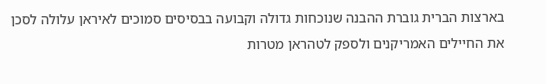בארצות הברית גוברת ההבנה שנוכחות גדולה וקבועה בבסיסים סמוכים לאיראן עלולה לסכן את החיילים האמריקנים ולספק לטהראן מטרות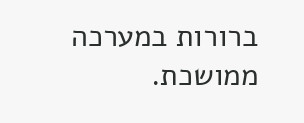ברורות במערכה ממושכת.